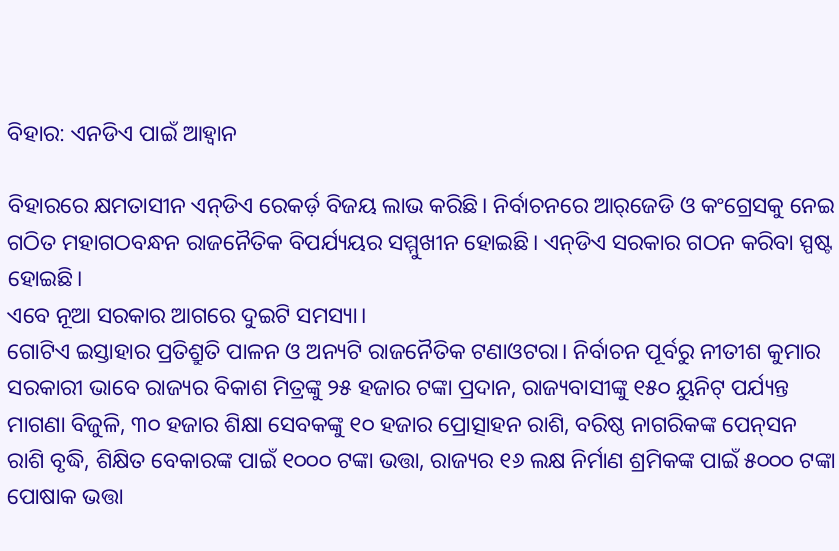ବିହାର: ଏନଡିଏ ପାଇଁ ଆହ୍ବାନ

ବିହାରରେ କ୍ଷମତାସୀନ ଏନ୍‌ଡିଏ ରେକର୍ଡ଼ ବିଜୟ ଲାଭ କରିଛି। ନିର୍ବାଚନରେ ଆର୍‌ଜେଡି ଓ କଂଗ୍ରେସକୁ ନେଇ ଗଠିତ ମହାଗଠବନ୍ଧନ ରାଜନୈତିକ ବିପର୍ଯ୍ୟୟର ସମ୍ମୁଖୀନ ହୋଇଛି। ଏନ୍‌ଡିଏ ସରକାର ଗଠନ କରିବା ସ୍ପଷ୍ଟ ହୋଇଛି।
ଏବେ ନୂଆ ସରକାର ଆଗରେ ଦୁଇଟି ସମସ୍ୟା।
ଗୋଟିଏ ଇସ୍ତାହାର ପ୍ରତିଶ୍ରୁତି ପାଳନ ଓ ଅନ୍ୟଟି ରାଜନୈତିକ ଟଣାଓଟରା। ନିର୍ବାଚନ ପୂର୍ବରୁ ନୀତୀଶ କୁମାର ସରକାରୀ ଭାବେ ରାଜ୍ୟର ବିକାଶ ମିତ୍ରଙ୍କୁ ୨୫ ହଜାର ଟଙ୍କା ପ୍ରଦାନ, ରାଜ୍ୟବାସୀଙ୍କୁ ୧୫୦ ୟୁନିଟ୍‌ ପର୍ଯ୍ୟନ୍ତ ମାଗଣା ବିଜୁଳି, ୩୦ ହଜାର ଶିକ୍ଷା ସେବକଙ୍କୁ ୧୦ ହଜାର ପ୍ରୋତ୍ସାହନ ରାଶି, ବରିଷ୍ଠ ନାଗରିକଙ୍କ ପେନ୍‌ସନ ରାଶି ବୃଦ୍ଧି, ଶିକ୍ଷିତ ବେକାରଙ୍କ ପାଇଁ ୧୦୦୦ ଟଙ୍କା ଭତ୍ତା, ରାଜ୍ୟର ୧୬ ଲକ୍ଷ ନିର୍ମାଣ ଶ୍ରମିକଙ୍କ ପାଇଁ ୫୦୦୦ ଟଙ୍କା ପୋଷାକ ଭତ୍ତା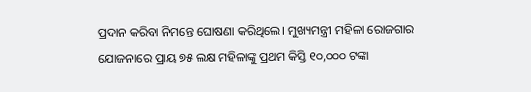ପ୍ରଦାନ କରିବା ନିମନ୍ତେ ଘୋଷଣା କରିଥିଲେ। ମୁଖ୍ୟମନ୍ତ୍ରୀ ମହିଳା ରୋଜଗାର ଯୋଜନାରେ ପ୍ରାୟ ୭୫ ଲକ୍ଷ ମହିଳାଙ୍କୁ ପ୍ରଥମ କିସ୍ତି ୧୦,୦୦୦ ଟଙ୍କା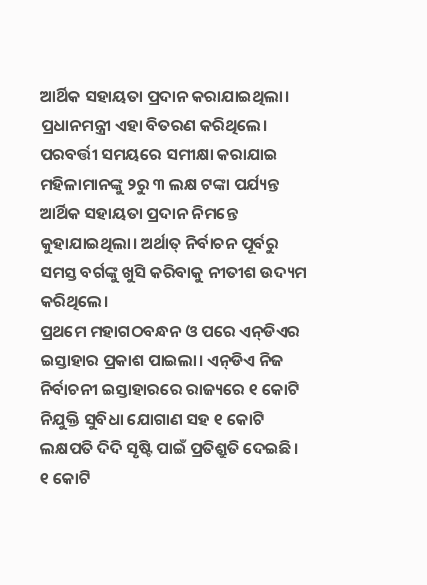ଆର୍ଥିକ ସହାୟତା ପ୍ରଦାନ କରାଯାଇଥିଲା। ପ୍ରଧାନମନ୍ତ୍ରୀ ଏହା ବିତରଣ କରିଥିଲେ। ପରବର୍ତ୍ତୀ ସମୟରେ ସମୀକ୍ଷା କରାଯାଇ ମହିଳାମାନଙ୍କୁ ୨ରୁ ୩ ଲକ୍ଷ ଟଙ୍କା ପର୍ଯ୍ୟନ୍ତ ଆର୍ଥିକ ସହାୟତା ପ୍ରଦାନ ନିମନ୍ତେ କୁହାଯାଇଥିଲା। ଅର୍ଥାତ୍‌ ନିର୍ବାଚନ ପୂର୍ବରୁ ସମସ୍ତ ବର୍ଗଙ୍କୁ ଖୁସି କରିବାକୁ ନୀତୀଶ ଉଦ୍ୟମ କରିଥିଲେ।
ପ୍ରଥମେ ମହାଗଠବନ୍ଧନ ଓ ପରେ ଏନ୍‌ଡିଏର ଇସ୍ତାହାର ପ୍ରକାଶ ପାଇଲା। ଏନ୍‌ଡିଏ ନିଜ ନିର୍ବାଚନୀ ଇସ୍ତାହାରରେ ରାଜ୍ୟରେ ୧ କୋଟି ନିଯୁକ୍ତି ସୁବିଧା ଯୋଗାଣ ସହ ୧ କୋଟି ଲକ୍ଷପତି ଦିଦି ସୃଷ୍ଟି ପାଇଁ ପ୍ରତିଶ୍ରୁତି ଦେଇଛି। ୧ କୋଟି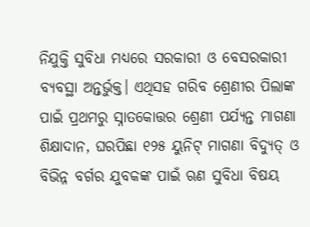ନିଯୁକ୍ତି ସୁବିଧା ମଧ୍ୟରେ ସରକାରୀ ଓ ବେସରକାରୀ ବ୍ୟବସ୍ଥା ଅନ୍ତର୍ଭୁକ୍ତ। ଏଥିସହ ଗରିବ ଶ୍ରେଣୀର ପିଲାଙ୍କ ପାଇଁ ପ୍ରଥମରୁ ସ୍ନାତକୋତ୍ତର ଶ୍ରେଣୀ ପର୍ଯ୍ୟନ୍ତ ମାଗଣା ଶିକ୍ଷାଦାନ, ଘରପିଛା ୧୨୫ ୟୁନିଟ୍‌ ମାଗଣା ବିଦ୍ୟୁତ୍‌ ଓ ବିଭିନ୍ନ ବର୍ଗର ଯୁବକଙ୍କ ପାଇଁ ଋଣ ସୁବିଧା ବିଷୟ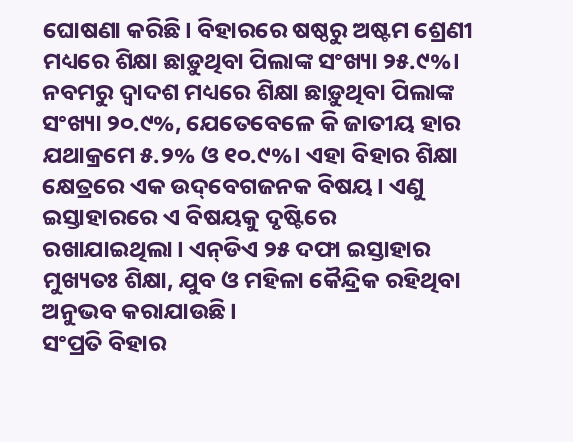ଘୋଷଣା କରିଛି। ବିହାରରେ ଷଷ୍ଠରୁ ଅଷ୍ଟମ ଶ୍ରେଣୀ ମଧ୍ୟରେ ଶିକ୍ଷା ଛାଡ଼ୁଥିବା ପିଲାଙ୍କ ସଂଖ୍ୟା ୨୫.୯%। ନବମରୁ ଦ୍ୱାଦଶ ମଧ୍ୟରେ ଶିକ୍ଷା ଛାଡ଼ୁଥିବା ପିଲାଙ୍କ ସଂଖ୍ୟା ୨୦.୯%, ଯେତେବେଳେ କି ଜାତୀୟ ହାର ଯଥାକ୍ରମେ ୫.୨% ଓ ୧୦.୯%। ଏହା ବିହାର ଶିକ୍ଷା କ୍ଷେତ୍ରରେ ଏକ ଉଦ୍‌ବେଗଜନକ ବିଷୟ। ଏଣୁ ଇସ୍ତାହାରରେ ଏ ବିଷୟକୁ ଦୃଷ୍ଟିରେ ରଖାଯାଇଥିଲା। ଏନ୍‌ଡିଏ ୨୫ ଦଫା ଇସ୍ତାହାର ମୁଖ୍ୟତଃ ଶିକ୍ଷା, ଯୁବ ଓ ମହିଳା କୈନ୍ଦ୍ରିକ ରହିଥିବା ଅନୁଭବ କରାଯାଉଛି।
ସଂପ୍ରତି ବିହାର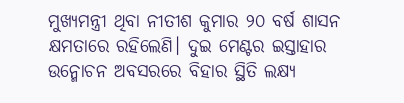ମୁଖ୍ୟମନ୍ତ୍ରୀ ଥିବା ନୀତୀଶ କୁମାର ୨୦ ବର୍ଷ ଶାସନ କ୍ଷମତାରେ ରହିଲେଣି। ଦୁଇ ମେଣ୍ଟର ଇସ୍ତାହାର ଉନ୍ମୋଚନ ଅବସରରେ ବିହାର ସ୍ଥିତି ଲକ୍ଷ୍ୟ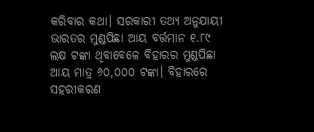କରିବାର କଥା। ସରକାରୀ ତଥ୍ୟ ଅନୁଯାୟୀ ଭାରତର ମୁଣ୍ଡପିଛା ଆୟ ବର୍ତ୍ତମାନ ୧.୮୯ ଲକ୍ଷ ଟଙ୍କା ଥିବାବେଳେ ବିହାରର ମୁଣ୍ଡପିଛା ଆୟ ମାତ୍ର ୬୦,୦୦୦ ଟଙ୍କା। ବିହାରରେ ସହରୀକରଣ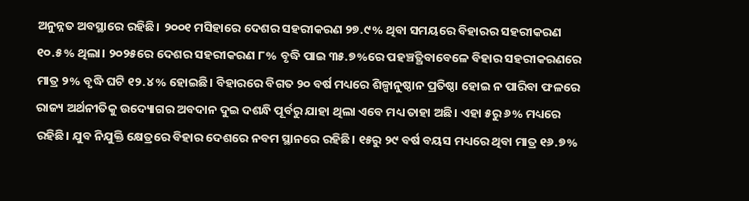ଅନୁନ୍ନତ ଅବସ୍ଥାରେ ରହିଛି। ୨୦୦୧ ମସିହାରେ ଦେଶର ସହରୀକରଣ ୨୭.୯% ଥିବା ସମୟରେ ବିହାରର ସହରୀକରଣ ୧୦.୫% ଥିଲା। ୨୦୨୫ରେ ଦେଶର ସହରୀକରଣ ୮% ବୃଦ୍ଧି ପାଇ ୩୫.୭%ରେ ପହଞ୍ଚତ୍ଥିବାବେଳେ ବିହାର ସହରୀକରଣରେ ମାତ୍ର ୨% ବୃଦ୍ଧି ଘଟି ୧୨.୪% ହୋଇଛି। ବିହାରରେ ବିଗତ ୨୦ ବର୍ଷ ମଧ୍ୟରେ ଶିଳ୍ପାନୁଷ୍ଠାନ ପ୍ରତିଷ୍ଠା ହୋଇ ନ ପାରିବା ଫଳରେ ରାଜ୍ୟ ଅର୍ଥନୀତିକୁ ଉଦ୍ୟୋଗର ଅବଦାନ ଦୁଇ ଦଶନ୍ଧି ପୂର୍ବରୁ ଯାହା ଥିଲା ଏବେ ମଧ୍ୟ ତାହା ଅଛି। ଏହା ୫ରୁ ୬% ମଧ୍ୟରେ ରହିଛି। ଯୁବ ନିଯୁକ୍ତି କ୍ଷେତ୍ରରେ ବିହାର ଦେଶରେ ନବମ ସ୍ଥାନରେ ରହିଛି। ୧୫ରୁ ୨୯ ବର୍ଷ ବୟସ ମଧ୍ୟରେ ଥିବା ମାତ୍ର ୧୬.୭%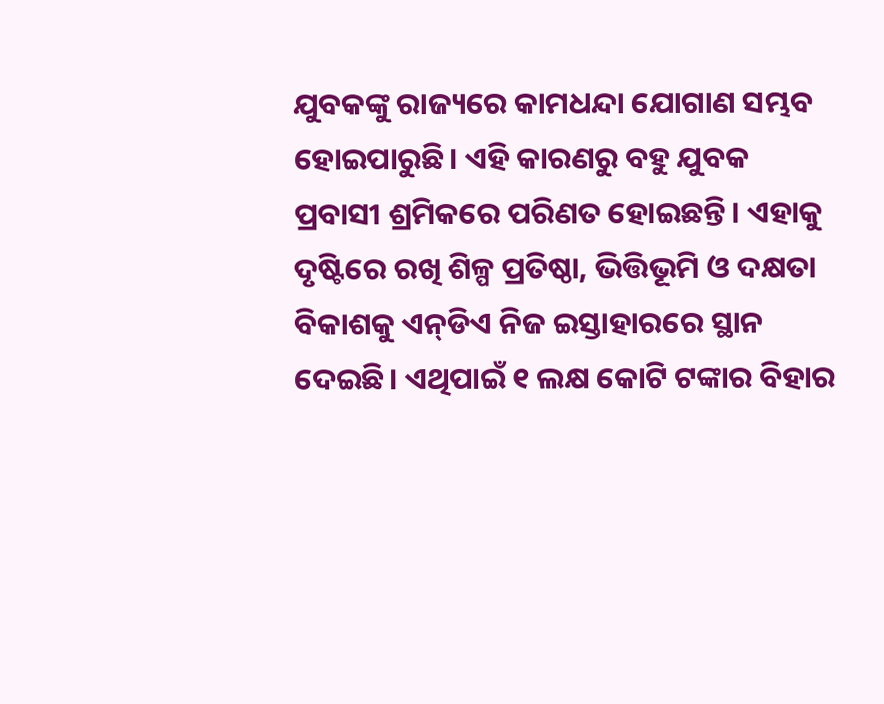ଯୁବକଙ୍କୁ ରାଜ୍ୟରେ କାମଧନ୍ଦା ଯୋଗାଣ ସମ୍ଭବ ହୋଇପାରୁଛି। ଏହି କାରଣରୁ ବହୁ ଯୁବକ ପ୍ରବାସୀ ଶ୍ରମିକରେ ପରିଣତ ହୋଇଛନ୍ତି। ଏହାକୁ ଦୃଷ୍ଟିରେ ରଖି ଶିଳ୍ପ ପ୍ରତିଷ୍ଠା, ଭିତ୍ତିଭୂମି ଓ ଦକ୍ଷତା ବିକାଶକୁ ଏନ୍‌ଡିଏ ନିଜ ଇସ୍ତାହାରରେ ସ୍ଥାନ ଦେଇଛି। ଏଥିପାଇଁ ୧ ଲକ୍ଷ କୋଟି ଟଙ୍କାର ବିହାର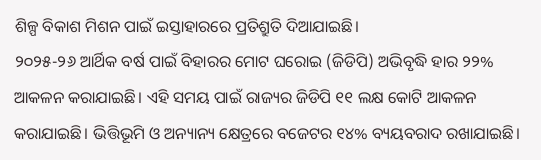ଶିଳ୍ପ ବିକାଶ ମିଶନ ପାଇଁ ଇସ୍ତାହାରରେ ପ୍ରତିଶ୍ରୁତି ଦିଆଯାଇଛି।
୨୦୨୫-୨୬ ଆର୍ଥିକ ବର୍ଷ ପାଇଁ ବିହାରର ମୋଟ ଘରୋଇ (ଜିଡିପି) ଅଭିବୃଦ୍ଧି ହାର ୨୨% ଆକଳନ କରାଯାଇଛି। ଏହି ସମୟ ପାଇଁ ରାଜ୍ୟର ଜିଡିପି ୧୧ ଲକ୍ଷ କୋଟି ଆକଳନ କରାଯାଇଛି। ଭିତ୍ତିଭୂମି ଓ ଅନ୍ୟାନ୍ୟ କ୍ଷେତ୍ରରେ ବଜେଟର ୧୪% ବ୍ୟୟବରାଦ ରଖାଯାଇଛି।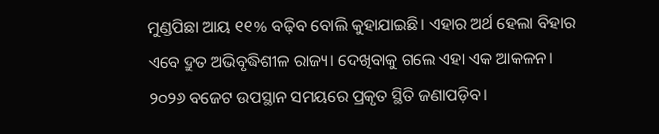ମୁଣ୍ଡପିଛା ଆୟ ୧୧% ବଢ଼ିବ ବୋଲି କୁହାଯାଇଛି। ଏହାର ଅର୍ଥ ହେଲା ବିହାର ଏବେ ଦ୍ରୁତ ଅଭିବୃଦ୍ଧିଶୀଳ ରାଜ୍ୟ। ଦେଖିବାକୁ ଗଲେ ଏହା ଏକ ଆକଳନ। ୨୦୨୬ ବଜେଟ ଉପସ୍ଥାନ ସମୟରେ ପ୍ରକୃତ ସ୍ଥିତି ଜଣାପଡ଼ିବ।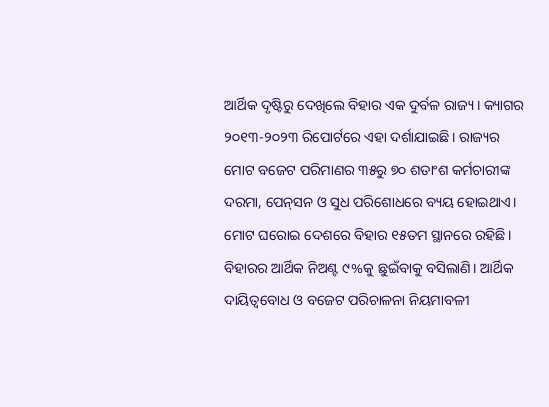ଆର୍ଥିକ ଦୃଷ୍ଟିରୁ ଦେଖିଲେ ବିହାର ଏକ ଦୁର୍ବଳ ରାଜ୍ୟ। କ୍ୟାଗର ୨୦୧୩-୨୦୨୩ ରିପୋର୍ଟରେ ଏହା ଦର୍ଶାଯାଇଛି। ରାଜ୍ୟର ମୋଟ ବଜେଟ ପରିମାଣର ୩୫ରୁ ୭୦ ଶତାଂଶ କର୍ମଚାରୀଙ୍କ ଦରମା, ପେନ୍‌ସନ ଓ ସୁଧ ପରିଶୋଧରେ ବ୍ୟୟ ହୋଇଥାଏ। ମୋଟ ଘରୋଇ ଦେଶରେ ବିହାର ୧୫ତମ ସ୍ଥାନରେ ରହିଛି। ବିହାରର ଆର୍ଥିକ ନିଅଣ୍ଟ ୯%କୁ ଛୁଇଁବାକୁ ବସିଲାଣି। ଆର୍ଥିକ ଦାୟିତ୍ୱବୋଧ ଓ ବଜେଟ ପରିଚାଳନା ନିୟମାବଳୀ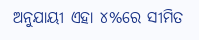ଅନୁଯାୟୀ ଏହା ୪%ରେ ସୀମିତ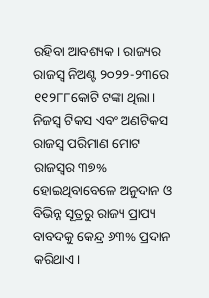ରହିବା ଆବଶ୍ୟକ। ରାଜ୍ୟର ରାଜସ୍ବ ନିଅଣ୍ଟ ୨୦୨୨-୨୩ରେ ୧୧୨୮୮କୋଟି ଟଙ୍କା ଥିଲା। ନିଜସ୍ବ ଟିକସ ଏବଂ ଅଣଟିକସ ରାଜସ୍ବ ପରିମାଣ ମୋଟ ରାଜସ୍ବର ୩୭% ହୋଇଥିବାବେଳେ ଅନୁଦାନ ଓ ବିଭିନ୍ନ ସୂତ୍ରରୁ ରାଜ୍ୟ ପ୍ରାପ୍ୟ ବାବଦକୁ କେନ୍ଦ୍ର ୬୩% ପ୍ରଦାନ କରିଥାଏ।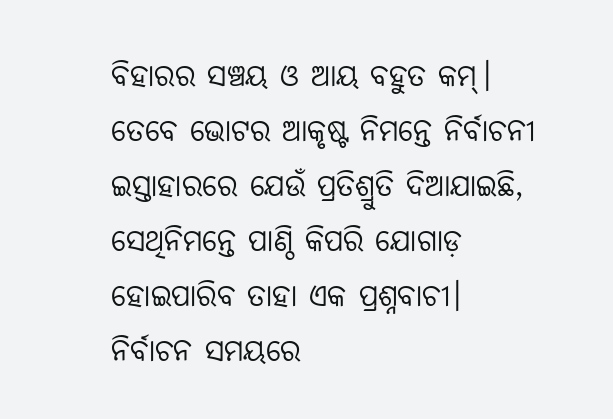ବିହାରର ସଞ୍ଚୟ ଓ ଆୟ ବହୁତ କମ୍‌। ତେବେ ଭୋଟର ଆକୃଷ୍ଟ ନିମନ୍ତେ ନିର୍ବାଚନୀ ଇସ୍ତାହାରରେ ଯେଉଁ ପ୍ରତିଶ୍ରୁତି ଦିଆଯାଇଛି, ସେଥିନିମନ୍ତେ ପାଣ୍ଠି କିପରି ଯୋଗାଡ଼ ହୋଇପାରିବ ତାହା ଏକ ପ୍ରଶ୍ନବାଚୀ।
ନିର୍ବାଚନ ସମୟରେ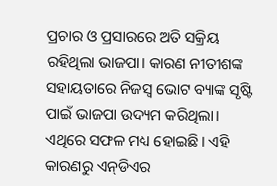ପ୍ରଚାର ଓ ପ୍ରସାରରେ ଅତି ସକ୍ରିୟ ରହିଥିଲା ଭାଜପା। କାରଣ ନୀତୀଶଙ୍କ ସହାୟତାରେ ନିଜସ୍ବ ଭୋଟ ବ୍ୟାଙ୍କ ସୃଷ୍ଟି ପାଇଁ ଭାଜପା ଉଦ୍ୟମ କରିଥିଲା। ଏଥିରେ ସଫଳ ମଧ୍ୟ ହୋଇଛି। ଏହି କାରଣରୁ ଏନ୍‌ଡିଏର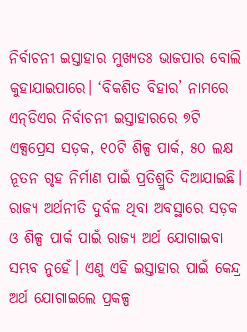ନିର୍ବାଚନୀ ଇସ୍ତାହାର ମୁଖ୍ୟତଃ ଭାଜପାର ବୋଲି କୁହାଯାଇପାରେ। ‘ବିକଶିତ ବିହାର’ ନାମରେ ଏନ୍‌ଡିଏର ନିର୍ବାଚନୀ ଇସ୍ତାହାରରେ ୭ଟି ଏକ୍ସପ୍ରେସ ସଡ଼କ, ୧୦ଟି ଶିଳ୍ପ ପାର୍କ, ୫୦ ଲକ୍ଷ ନୂତନ ଗୃହ ନିର୍ମାଣ ପାଇଁ ପ୍ରତିଶ୍ରୁତି ଦିଆଯାଇଛି। ରାଜ୍ୟ ଅର୍ଥନୀତି ଦୁର୍ବଳ ଥିବା ଅବସ୍ଥାରେ ସଡ଼କ ଓ ଶିଳ୍ପ ପାର୍କ ପାଇଁ ରାଜ୍ୟ ଅର୍ଥ ଯୋଗାଇବା ସମ୍ଭବ ନୁହେଁ। ଏଣୁ ଏହି ଇସ୍ତାହାର ପାଇଁ କେନ୍ଦ୍ର ଅର୍ଥ ଯୋଗାଇଲେ ପ୍ରକଳ୍ପ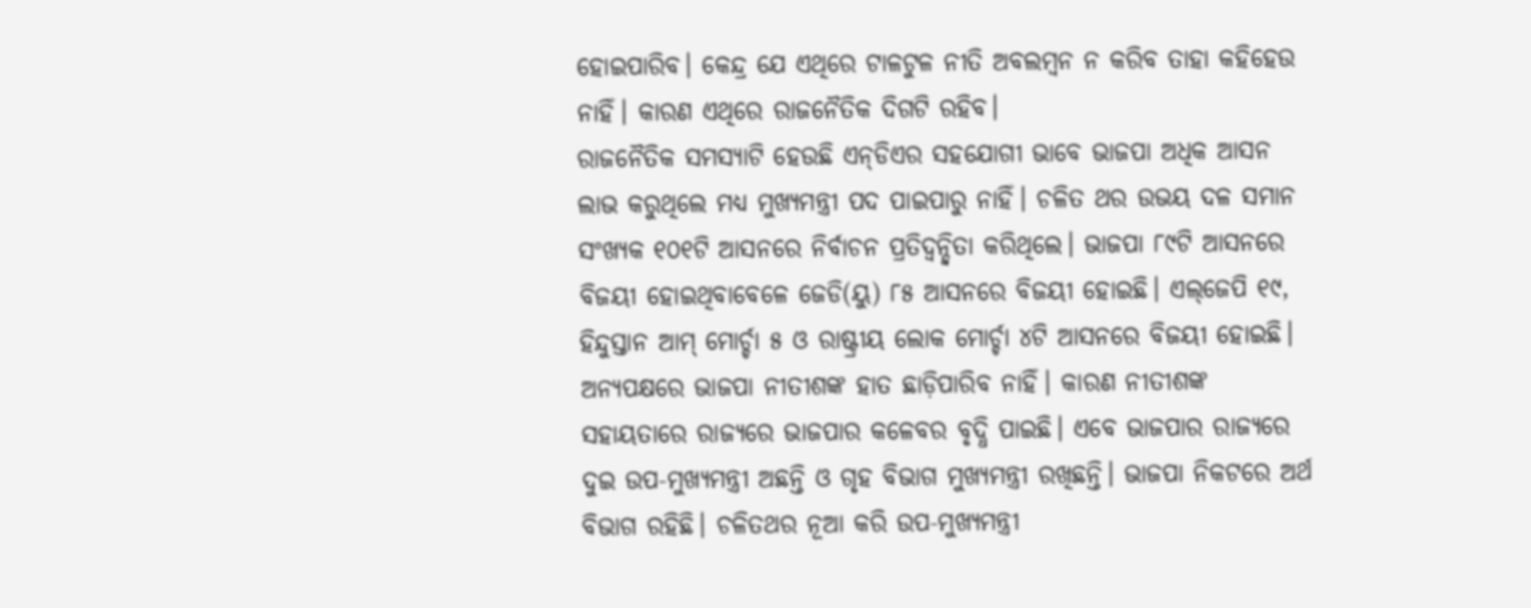ହୋଇପାରିବ। କେନ୍ଦ୍ର ଯେ ଏଥିରେ ଟାଳଟୁଳ ନୀତି ଅବଲମ୍ବନ ନ କରିବ ତାହା କହିହେଉ ନାହିଁ। କାରଣ ଏଥିରେ ରାଜନୈତିକ ଦିଗଟି ରହିବ।
ରାଜନୈତିକ ସମସ୍ୟାଟି ହେଉଛି ଏନ୍‌ଡିଏର ସହଯୋଗୀ ଭାବେ ଭାଜପା ଅଧିକ ଆସନ ଲାଭ କରୁଥିଲେ ମଧ୍ୟ ମୁଖ୍ୟମନ୍ତ୍ରୀ ପଦ ପାଇପାରୁ ନାହିଁ। ଚଳିତ ଥର ଉଭୟ ଦଳ ସମାନ ସଂଖ୍ୟକ ୧୦୧ଟି ଆସନରେ ନିର୍ବାଚନ ପ୍ରତିଦ୍ୱନ୍ଦ୍ୱିତା କରିଥିଲେ। ଭାଜପା ୮୯ଟି ଆସନରେ ବିଜୟୀ ହୋଇଥିବାବେଳେ ଜେଡି(ୟୁ) ୮୫ ଆସନରେ ବିଜୟୀ ହୋଇଛି। ଏଲ୍‌ଜେପି ୧୯, ହିନ୍ଦୁସ୍ତାନ ଆମ୍‌ ମୋର୍ଚ୍ଚା ୫ ଓ ରାଷ୍ଟ୍ରୀୟ ଲୋକ ମୋର୍ଚ୍ଚା ୪ଟି ଆସନରେ ବିଜୟୀ ହୋଇଛି। ଅନ୍ୟପକ୍ଷରେ ଭାଜପା ନୀତୀଶଙ୍କ ହାତ ଛାଡ଼ିପାରିବ ନାହିଁ। କାରଣ ନୀତୀଶଙ୍କ ସହାୟତାରେ ରାଜ୍ୟରେ ଭାଜପାର କଳେବର ବୃଦ୍ଧି ପାଇଛି। ଏବେ ଭାଜପାର ରାଜ୍ୟରେ ଦୁଇ ଉପ-ମୁଖ୍ୟମନ୍ତ୍ରୀ ଅଛନ୍ତି ଓ ଗୃହ ବିଭାଗ ମୁଖ୍ୟମନ୍ତ୍ରୀ ରଖିଛନ୍ତି। ଭାଜପା ନିକଟରେ ଅର୍ଥ ବିଭାଗ ରହିଛି। ଚଳିତଥର ନୂଆ କରି ଉପ-ମୁଖ୍ୟମନ୍ତ୍ରୀ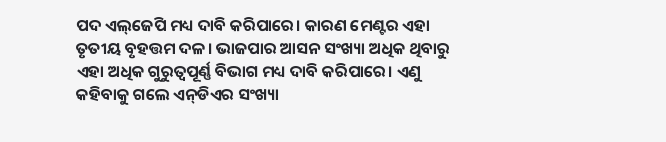ପଦ ଏଲ୍‌ଜେପି ମଧ୍ୟ ଦାବି କରିପାରେ। କାରଣ ମେଣ୍ଟର ଏହା ତୃତୀୟ ବୃହତ୍ତମ ଦଳ। ଭାଜପାର ଆସନ ସଂଖ୍ୟା ଅଧିକ ଥିବାରୁ ଏହା ଅଧିକ ଗୁରୁତ୍ୱପୂର୍ଣ୍ଣ ବିଭାଗ ମଧ୍ୟ ଦାବି କରିପାରେ। ଏଣୁ କହିବାକୁ ଗଲେ ଏନ୍‌ଡିଏର ସଂଖ୍ୟା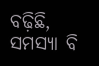ବଢ଼ିଛି, ସମସ୍ୟା ବି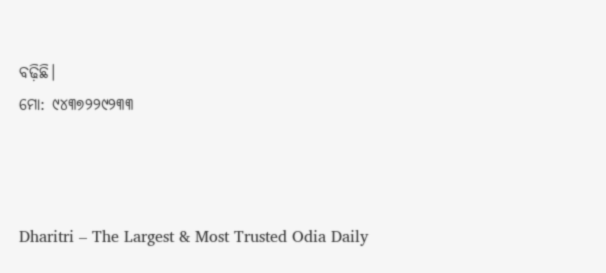ବଢ଼ିଛି।
ମୋ: ୯୪୩୭୨୨୯୨୩୩



Dharitri – The Largest & Most Trusted Odia Daily